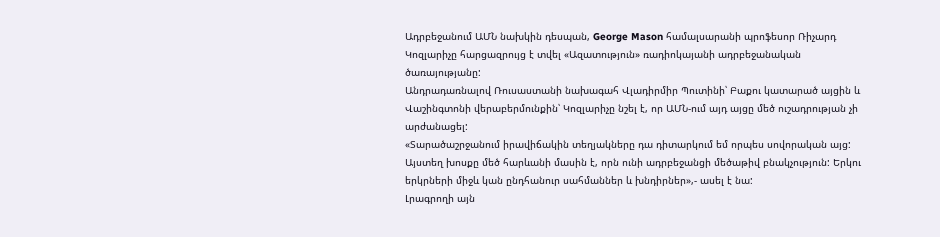Ադրբեջանում ԱՄՆ նախկին դեսպան, George Mason համալսարանի պրոֆեսոր Ռիչարդ Կոզլարիչը հարցազրույց է տվել «Ազատություն» ռադիոկայանի ադրբեջանական ծառայությանը:
Անդրադառնալով Ռուսաստանի նախագահ Վլադիրմիր Պուտինի՝ Բաքու կատարած այցին և Վաշինգտոնի վերաբերմունքին՝ Կոզլարիչը նշել է, որ ԱՄՆ-ում այդ այցը մեծ ուշադրության չի արժանացել:
«Տարածաշրջանում իրավիճակին տեղյակները դա դիտարկում եմ որպես սովորական այց: Այստեղ խոսքը մեծ հարևանի մասին է, որն ունի ադրբեջանցի մեծաթիվ բնակչություն: Երկու երկրների միջև կան ընդհանուր սահմաններ և խնդիրներ»,- ասել է նա:
Լրագրողի այն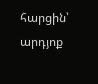հարցին՝ արդյոք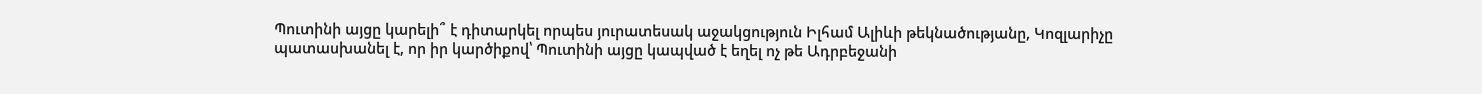Պուտինի այցը կարելի՞ է դիտարկել որպես յուրատեսակ աջակցություն Իլհամ Ալիևի թեկնածությանը, Կոզլարիչը պատասխանել է, որ իր կարծիքով՝ Պուտինի այցը կապված է եղել ոչ թե Ադրբեջանի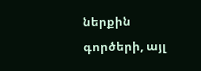ներքին գործերի, այլ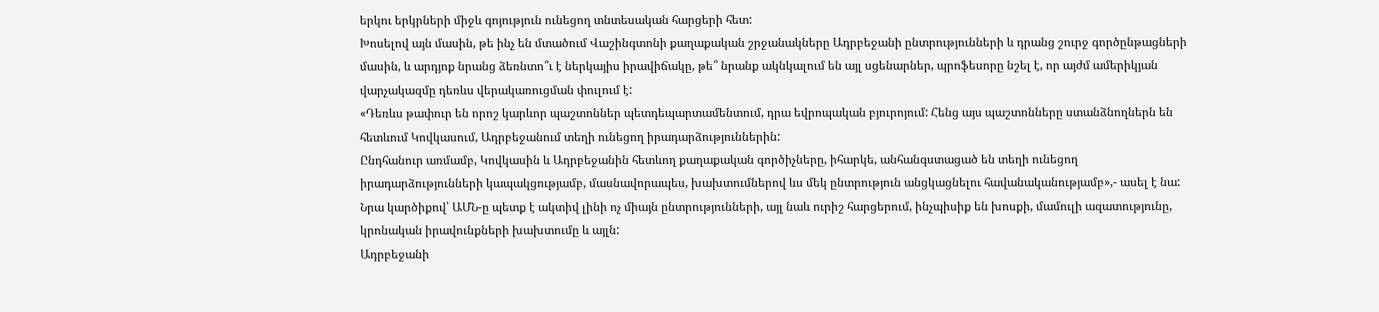երկու երկրների միջև գոյություն ունեցող տնտեսական հարցերի հետ:
Խոսելով այն մասին, թե ինչ են մտածում Վաշինգտոնի քաղաքական շրջանակները Ադրբեջանի ընտրությունների և դրանց շուրջ գործընթացների մասին, և արդյոք նրանց ձեռնտո՞ւ է ներկայիս իրավիճակը, թե՞ նրանք ակնկալում են այլ սցենարներ, պրոֆեսորը նշել է, որ այժմ ամերիկյան վարչակազմը դեռևս վերակառուցման փուլում է:
«Դեռևս թափուր են որոշ կարևոր պաշտոններ պետդեպարտամենտում, դրա եվրոպական բյուրոյում: Հենց այս պաշտոնները ստանձնողներն են հետևում Կովկասում, Ադրբեջանում տեղի ունեցող իրադարձություններին:
Ընդհանուր առմամբ, Կովկասին և Ադրբեջանին հետևող քաղաքական գործիչները, իհարկե, անհանգստացած են տեղի ունեցող իրադարձությունների կապակցությամբ, մասնավորապես, խախտումներով ևս մեկ ընտրություն անցկացնելու հավանականությամբ»,- ասել է նա:
Նրա կարծիքով՝ ԱՄՆ-ը պետք է ակտիվ լինի ոչ միայն ընտրությունների, այլ նաև ուրիշ հարցերում, ինչպիսիք են խոսքի, մամուլի ազատությունը, կրոնական իրավունքների խախտումը և այլն:
Ադրբեջանի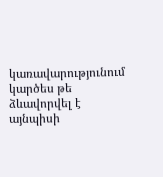կառավարությունում կարծես թե ձևավորվել է այնպիսի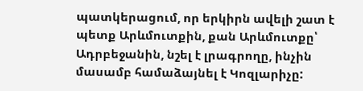պատկերացում, որ երկիրն ավելի շատ է պետք Արևմուտքին, քան Արևմուտքը՝ Ադրբեջանին, նշել է լրագրողը, ինչին մասամբ համաձայնել է Կոզլարիչը: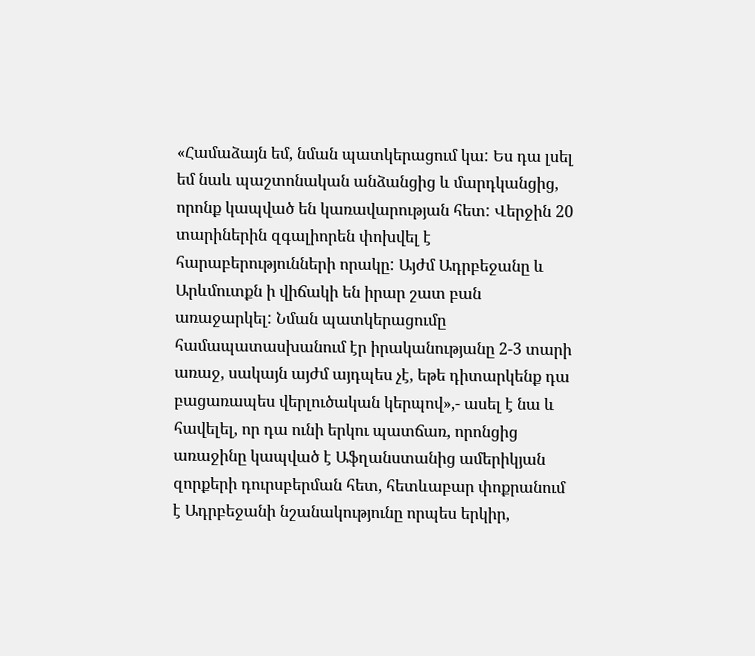«Համաձայն եմ, նման պատկերացում կա: Ես դա լսել եմ նաև պաշտոնական անձանցից և մարդկանցից, որոնք կապված են կառավարության հետ: Վերջին 20 տարիներին զգալիորեն փոխվել է հարաբերությունների որակը: Այժմ Ադրբեջանը և Արևմուտքն ի վիճակի են իրար շատ բան առաջարկել: Նման պատկերացումը համապատասխանում էր իրականությանը 2-3 տարի առաջ, սակայն այժմ այդպես չէ, եթե դիտարկենք դա բացառապես վերլուծական կերպով»,- ասել է նա և հավելել, որ դա ունի երկու պատճառ, որոնցից առաջինը կապված է Աֆղանստանից ամերիկյան զորքերի դուրսբերման հետ, հետևաբար փոքրանում է Ադրբեջանի նշանակությունը որպես երկիր,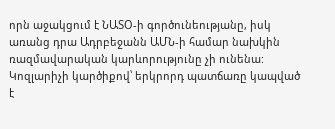որն աջակցում է ՆԱՏՕ-ի գործունեությանը, իսկ առանց դրա Ադրբեջանն ԱՄՆ-ի համար նախկին ռազմավարական կարևորությունը չի ունենա:
Կոզլարիչի կարծիքով՝ երկրորդ պատճառը կապված է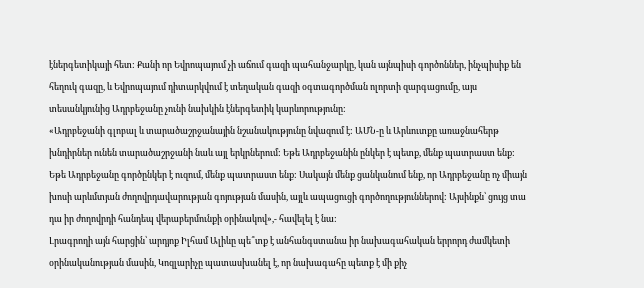էներգետիկայի հետ: Քանի որ Եվրոպայում չի աճում գազի պահանջարկը, կան այնպիսի գործոններ, ինչպիսիք են հեղուկ գազը, և Եվրոպայում դիտարկվում է տեղական գազի օգտագործման ոլորտի զարգացումը, այս տեսանկյունից Ադրբեջանը չունի նախկին էներգետիկ կարևորությունը:
«Ադրբեջանի գլոբալ և տարածաշրջանային նշանակությունը նվազում է: ԱՄՆ-ը և Արևուտքը առաջնահերթ խնդիրներ ունեն տարածաշրջանի նաև այլ երկրներում: Եթե Ադրբեջանին ընկեր է պետք, մենք պատրաստ ենք: Եթե Ադրբեջանը գործընկեր է ուզում, մենք պատրաստ ենք: Սակայն մենք ցանկանում ենք, որ Ադրբեջանը ոչ միայն խոսի արևմտյան ժողովրդավարության գոյության մասին, այլև ապացուցի գործողություններով: Այսինքն՝ ցույց տա դա իր ժողովրդի հանդեպ վերաբերմունքի օրինակով»,- հավելել է նա:
Լրագրողի այն հարցին՝ արդյոք Իլհամ Ալիևը պե՞տք է անհանգստանա իր նախագահական երրորդ ժամկետի օրինականության մասին, Կոզլարիչը պատասխանել է, որ նախագահը պետք է մի քիչ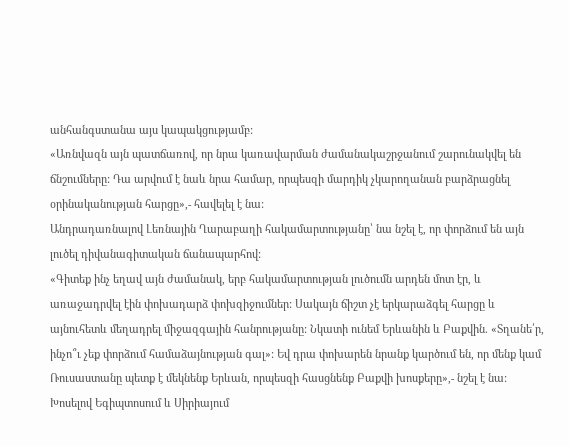անհանգստանա այս կապակցությամբ:
«Առնվազն այն պատճառով, որ նրա կառավարման ժամանակաշրջանում շարունակվել են ճնշումները: Դա արվում է նաև նրա համար, որպեսզի մարդիկ չկարողանան բարձրացնել օրինականության հարցը»,- հավելել է նա:
Անդրադառնալով Լեռնային Ղարաբաղի հակամարտությանը՝ նա նշել է, որ փորձում են այն լուծել դիվանագիտական ճանապարհով:
«Գիտեք ինչ եղավ այն ժամանակ, երբ հակամարտության լուծումն արդեն մոտ էր, և առաջադրվել էին փոխադարձ փոխզիջումներ: Սակայն ճիշտ չէ երկարաձգել հարցը և այնուհետև մեղադրել միջազգային հանրությանը: Նկատի ունեմ Երևանին և Բաքվին. «Տղանե՛ր, ինչո՞ւ չեք փորձում համաձայնության գալ»: Եվ դրա փոխարեն նրանք կարծում են, որ մենք կամ Ռուսաստանը պետք է մեկնենք Երևան, որպեսզի հասցնենք Բաքվի խոսքերը»,- նշել է նա:
Խոսելով Եգիպտոսում և Սիրիայում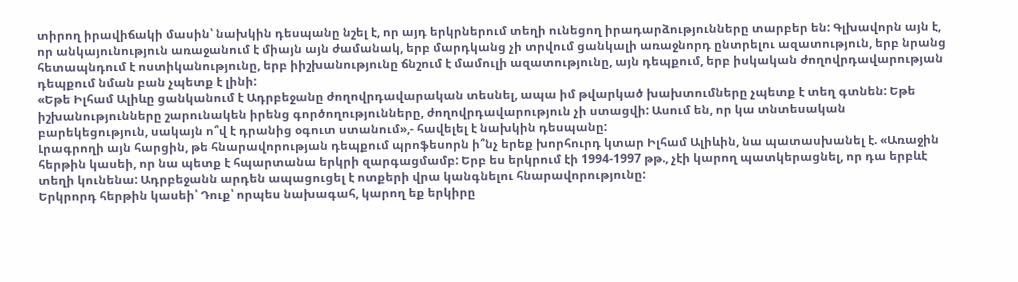տիրող իրավիճակի մասին՝ նախկին դեսպանը նշել է, որ այդ երկրներում տեղի ունեցող իրադարձությունները տարբեր են: Գլխավորն այն է, որ անկայունություն առաջանում է միայն այն ժամանակ, երբ մարդկանց չի տրվում ցանկալի առաջնորդ ընտրելու ազատություն, երբ նրանց հետապնդում է ոստիկանությունը, երբ իիշխանությունը ճնշում է մամուլի ազատությունը, այն դեպքում, երբ իսկական ժողովրդավարության դեպքում նման բան չպետք է լինի:
«Եթե Իլհամ Ալիևը ցանկանում է Ադրբեջանը ժողովրդավարական տեսնել, ապա իմ թվարկած խախտումները չպետք է տեղ գտնեն: Եթե իշխանությունները շարունակեն իրենց գործողությունները, ժողովրդավարություն չի ստացվի: Ասում են, որ կա տնտեսական բարեկեցություն, սակայն ո՞վ է դրանից օգուտ ստանում»,- հավելել է նախկին դեսպանը:
Լրագրողի այն հարցին, թե հնարավորության դեպքում պրոֆեսորն ի՞նչ երեք խորհուրդ կտար Իլհամ Ալիևին, նա պատասխանել է. «Առաջին հերթին կասեի, որ նա պետք է հպարտանա երկրի զարգացմամբ: Երբ ես երկրում էի 1994-1997 թթ., չէի կարող պատկերացնել, որ դա երբևէ տեղի կունենա: Ադրբեջանն արդեն ապացուցել է ոտքերի վրա կանգնելու հնարավորությունը:
Երկրորդ հերթին կասեի՝ Դուք՝ որպես նախագահ, կարող եք երկիրը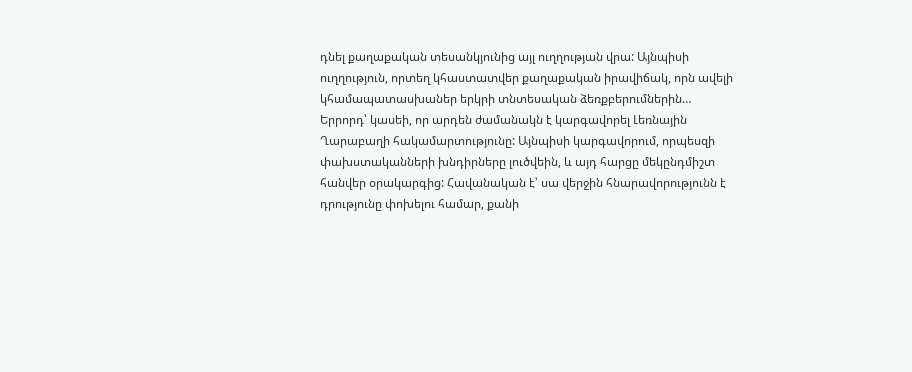դնել քաղաքական տեսանկյունից այլ ուղղության վրա: Այնպիսի ուղղություն, որտեղ կհաստատվեր քաղաքական իրավիճակ, որն ավելի կհամապատասխաներ երկրի տնտեսական ձեռքբերումներին…
Երրորդ՝ կասեի, որ արդեն ժամանակն է կարգավորել Լեռնային Ղարաբաղի հակամարտությունը: Այնպիսի կարգավորում, որպեսզի փախստականների խնդիրները լուծվեին, և այդ հարցը մեկընդմիշտ հանվեր օրակարգից: Հավանական է՝ սա վերջին հնարավորությունն է դրությունը փոխելու համար, քանի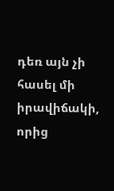դեռ այն չի հասել մի իրավիճակի, որից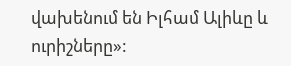վախենում են Իլհամ Ալիևը և ուրիշները»: